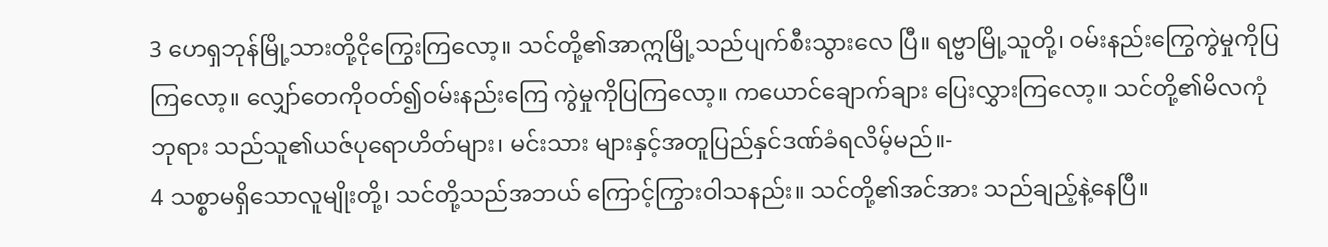3 ဟေရှဘုန်မြို့သားတို့ငိုကြွေးကြလော့။ သင်တို့၏အာဣမြို့သည်ပျက်စီးသွားလေ ပြီ။ ရဗ္ဗာမြို့သူတို့၊ ဝမ်းနည်းကြွေကွဲမှုကိုပြ ကြလော့။ လျှော်တေကိုဝတ်၍ဝမ်းနည်းကြေ ကွဲမှုကိုပြကြလော့။ ကယောင်ချောက်ချား ပြေးလွှားကြလော့။ သင်တို့၏မိလကုံဘုရား သည်သူ၏ယဇ်ပုရောဟိတ်များ၊ မင်းသား များနှင့်အတူပြည်နှင်ဒဏ်ခံရလိမ့်မည်။-
4 သစ္စာမရှိသောလူမျိုးတို့၊ သင်တို့သည်အဘယ် ကြောင့်ကြွားဝါသနည်း။ သင်တို့၏အင်အား သည်ချည့်နဲ့နေပြီ။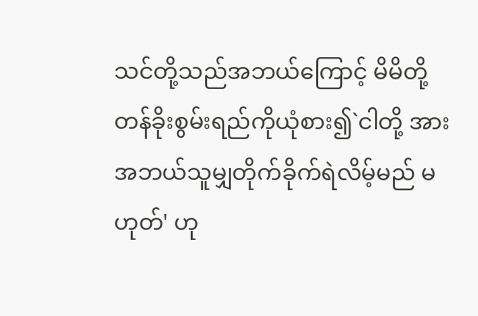သင်တို့သည်အဘယ်ကြောင့် မိမိတို့တန်ခိုးစွမ်းရည်ကိုယုံစား၍`ငါတို့ အားအဘယ်သူမျှတိုက်ခိုက်ရဲလိမ့်မည် မဟုတ်' ဟု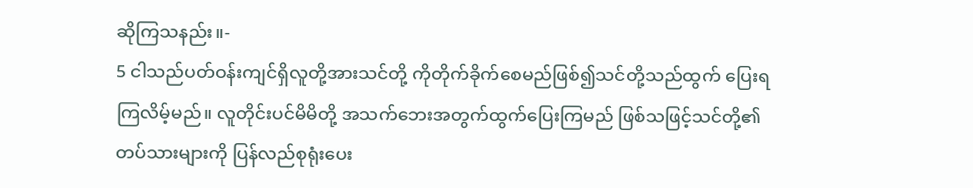ဆိုကြသနည်း။-
5 ငါသည်ပတ်ဝန်းကျင်ရှိလူတို့အားသင်တို့ ကိုတိုက်ခိုက်စေမည်ဖြစ်၍သင်တို့သည်ထွက် ပြေးရကြလိမ့်မည်။ လူတိုင်းပင်မိမိတို့ အသက်ဘေးအတွက်ထွက်ပြေးကြမည် ဖြစ်သဖြင့်သင်တို့၏တပ်သားများကို ပြန်လည်စုရုံးပေး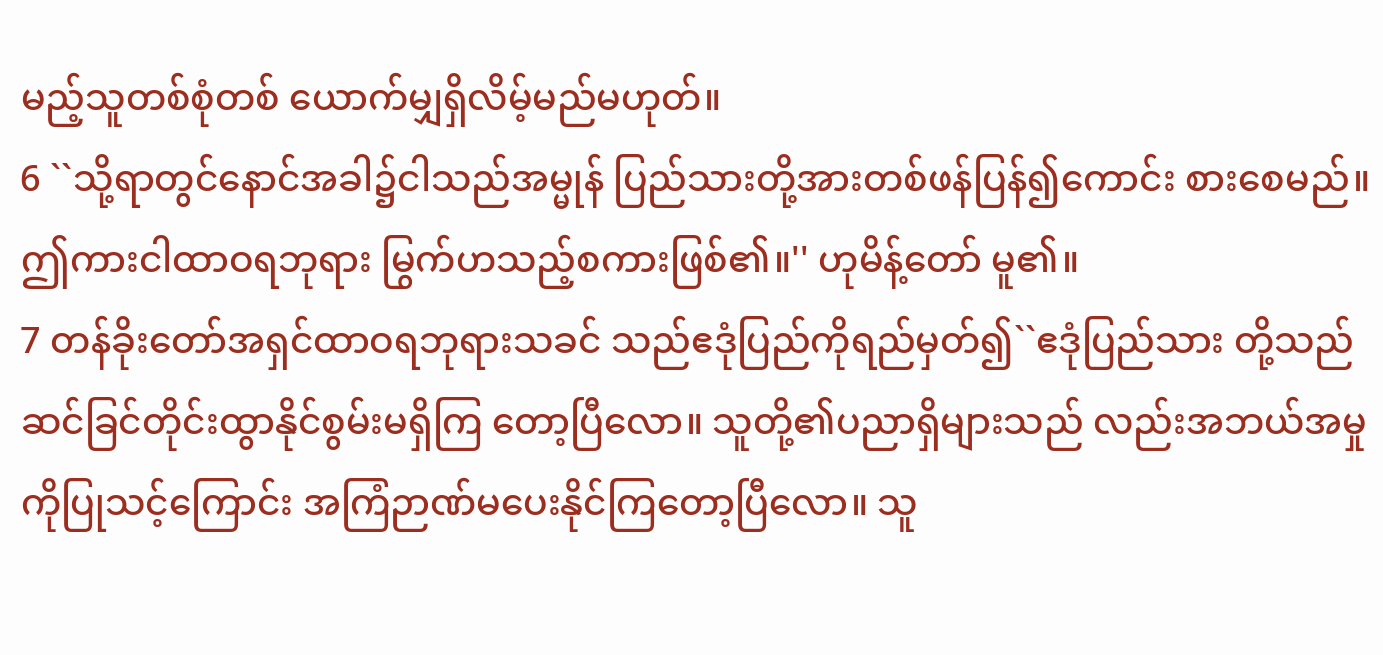မည့်သူတစ်စုံတစ် ယောက်မျှရှိလိမ့်မည်မဟုတ်။
6 ``သို့ရာတွင်နောင်အခါ၌ငါသည်အမ္မုန် ပြည်သားတို့အားတစ်ဖန်ပြန်၍ကောင်း စားစေမည်။ ဤကားငါထာဝရဘုရား မြွက်ဟသည့်စကားဖြစ်၏။'' ဟုမိန့်တော် မူ၏။
7 တန်ခိုးတော်အရှင်ထာဝရဘုရားသခင် သည်ဧဒုံပြည်ကိုရည်မှတ်၍``ဧဒုံပြည်သား တို့သည်ဆင်ခြင်တိုင်းထွာနိုင်စွမ်းမရှိကြ တော့ပြီလော။ သူတို့၏ပညာရှိများသည် လည်းအဘယ်အမှုကိုပြုသင့်ကြောင်း အကြံဉာဏ်မပေးနိုင်ကြတော့ပြီလော။ သူ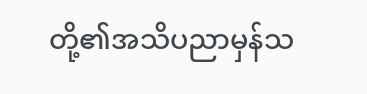တို့၏အသိပညာမှန်သ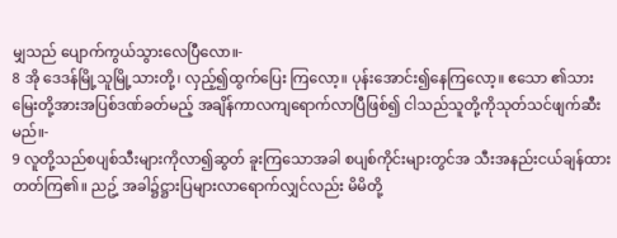မျှသည် ပျောက်ကွယ်သွားလေပြီလော။-
8 အို ဒေဒန်မြို့သူမြို့သားတို့၊ လှည့်၍ထွက်ပြေး ကြလော့။ ပုန်းအောင်း၍နေကြလော့။ ဧသော ၏သားမြေးတို့အားအပြစ်ဒဏ်ခတ်မည့် အချိန်ကာလကျရောက်လာပြီဖြစ်၍ ငါသည်သူတို့ကိုသုတ်သင်ဖျက်ဆီးမည်။-
9 လူတို့သည်စပျစ်သီးများကိုလာ၍ဆွတ် ခူးကြသောအခါ စပျစ်ကိုင်းများတွင်အ သီးအနည်းငယ်ချန်ထားတတ်ကြ၏။ ညဥ့် အခါ၌ဋ္ဌားပြများလာရောက်လျှင်လည်း မိမိတို့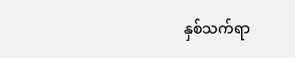နှစ်သက်ရာ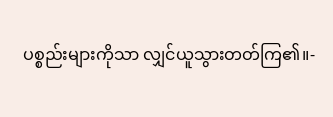ပစ္စည်းများကိုသာ လျှင်ယူသွားတတ်ကြ၏။-